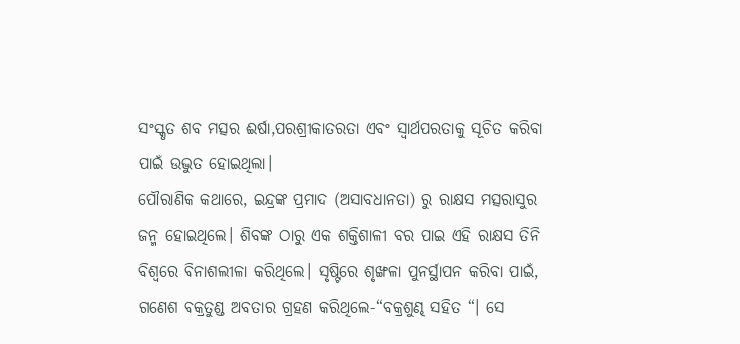ସଂସ୍କୃତ ଶବ ମତ୍ସର ଈର୍ଷା,ପରଶ୍ରୀକାତରତା ଏବଂ ସ୍ବାର୍ଥପରତାକୁ ସୂଚିତ କରିବା ପାଇଁ ଉଦ୍ଭୁତ ହୋଇଥିଲା।
ପୌରାଣିକ କଥାରେ, ଇନ୍ଦ୍ରଙ୍କ ପ୍ରମାଦ (ଅସାବଧାନତା) ରୁ ରାକ୍ଷସ ମତ୍ସରାସୁର ଜନ୍ମ ହୋଇଥିଲେ। ଶିବଙ୍କ ଠାରୁ ଏକ ଶକ୍ତିଶାଳୀ ବର ପାଇ ଏହି ରାକ୍ଷସ ତିନି ବିଶ୍ୱରେ ବିନାଶଲୀଳା କରିଥିଲେ। ସୃଷ୍ଟିରେ ଶୃଙ୍ଖଳା ପୁନର୍ସ୍ଥାପନ କରିବା ପାଇଁ, ଗଣେଶ ବକ୍ରତୁଣ୍ଡ ଅବତାର ଗ୍ରହଣ କରିଥିଲେ-“ବକ୍ରଶୁଣ୍ଢ ସହିତ “। ସେ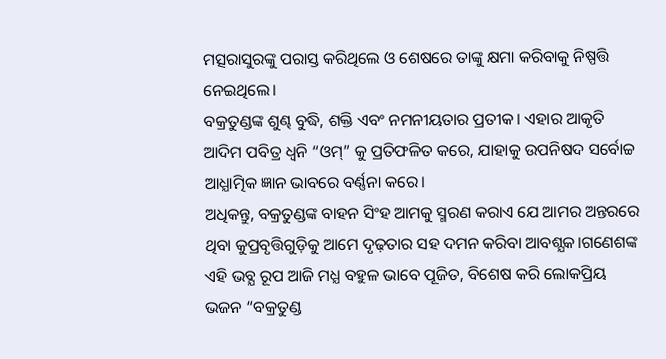ମତ୍ସରାସୁରଙ୍କୁ ପରାସ୍ତ କରିଥିଲେ ଓ ଶେଷରେ ତାଙ୍କୁ କ୍ଷମା କରିବାକୁ ନିଷ୍ପତ୍ତି ନେଇଥିଲେ।
ବକ୍ରତୁଣ୍ଡଙ୍କ ଶୁଣ୍ଢ ବୁଦ୍ଧି, ଶକ୍ତି ଏବଂ ନମନୀୟତାର ପ୍ରତୀକ। ଏହାର ଆକୃତି ଆଦିମ ପବିତ୍ର ଧ୍ୱନି “ଓମ୍” କୁ ପ୍ରତିଫଳିତ କରେ, ଯାହାକୁ ଉପନିଷଦ ସର୍ବୋଚ୍ଚ ଆଧ୍ଯାତ୍ମିକ ଜ୍ଞାନ ଭାବରେ ବର୍ଣ୍ଣନା କରେ।
ଅଧିକନ୍ତୁ, ବକ୍ରତୁଣ୍ଡଙ୍କ ବାହନ ସିଂହ ଆମକୁ ସ୍ମରଣ କରାଏ ଯେ ଆମର ଅନ୍ତରରେ ଥିବା କୁପ୍ରବୃତ୍ତିଗୁଡ଼ିକୁ ଆମେ ଦୃଢ଼ତାର ସହ ଦମନ କରିବା ଆବଶ୍ଯକ।ଗଣେଶଙ୍କ ଏହି ଭବ୍ଯ ରୂପ ଆଜି ମଧ୍ଯ ବହୁଳ ଭାବେ ପୂଜିତ, ବିଶେଷ କରି ଲୋକପ୍ରିୟ ଭଜନ “ବକ୍ରତୁଣ୍ଡ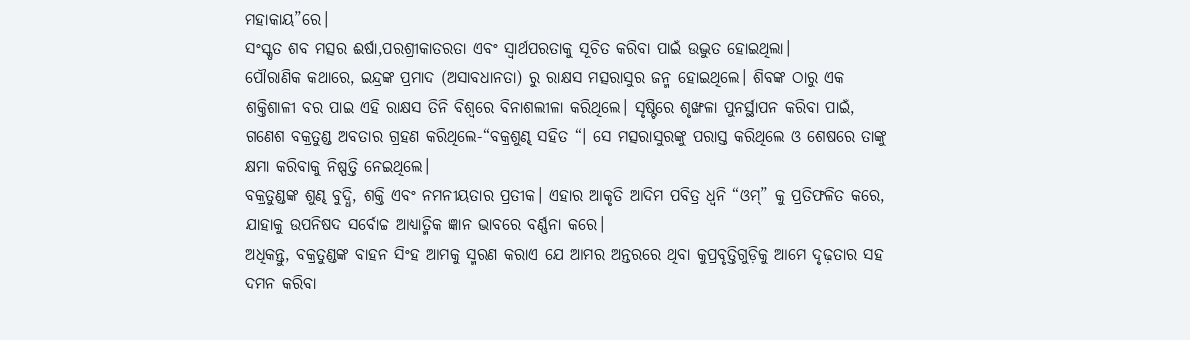ମହାକାୟ”ରେ।
ସଂସ୍କୃତ ଶବ ମତ୍ସର ଈର୍ଷା,ପରଶ୍ରୀକାତରତା ଏବଂ ସ୍ବାର୍ଥପରତାକୁ ସୂଚିତ କରିବା ପାଇଁ ଉଦ୍ଭୁତ ହୋଇଥିଲା।
ପୌରାଣିକ କଥାରେ, ଇନ୍ଦ୍ରଙ୍କ ପ୍ରମାଦ (ଅସାବଧାନତା) ରୁ ରାକ୍ଷସ ମତ୍ସରାସୁର ଜନ୍ମ ହୋଇଥିଲେ। ଶିବଙ୍କ ଠାରୁ ଏକ ଶକ୍ତିଶାଳୀ ବର ପାଇ ଏହି ରାକ୍ଷସ ତିନି ବିଶ୍ୱରେ ବିନାଶଲୀଳା କରିଥିଲେ। ସୃଷ୍ଟିରେ ଶୃଙ୍ଖଳା ପୁନର୍ସ୍ଥାପନ କରିବା ପାଇଁ, ଗଣେଶ ବକ୍ରତୁଣ୍ଡ ଅବତାର ଗ୍ରହଣ କରିଥିଲେ-“ବକ୍ରଶୁଣ୍ଢ ସହିତ “। ସେ ମତ୍ସରାସୁରଙ୍କୁ ପରାସ୍ତ କରିଥିଲେ ଓ ଶେଷରେ ତାଙ୍କୁ କ୍ଷମା କରିବାକୁ ନିଷ୍ପତ୍ତି ନେଇଥିଲେ।
ବକ୍ରତୁଣ୍ଡଙ୍କ ଶୁଣ୍ଢ ବୁଦ୍ଧି, ଶକ୍ତି ଏବଂ ନମନୀୟତାର ପ୍ରତୀକ। ଏହାର ଆକୃତି ଆଦିମ ପବିତ୍ର ଧ୍ୱନି “ଓମ୍” କୁ ପ୍ରତିଫଳିତ କରେ, ଯାହାକୁ ଉପନିଷଦ ସର୍ବୋଚ୍ଚ ଆଧ୍ଯାତ୍ମିକ ଜ୍ଞାନ ଭାବରେ ବର୍ଣ୍ଣନା କରେ।
ଅଧିକନ୍ତୁ, ବକ୍ରତୁଣ୍ଡଙ୍କ ବାହନ ସିଂହ ଆମକୁ ସ୍ମରଣ କରାଏ ଯେ ଆମର ଅନ୍ତରରେ ଥିବା କୁପ୍ରବୃତ୍ତିଗୁଡ଼ିକୁ ଆମେ ଦୃଢ଼ତାର ସହ ଦମନ କରିବା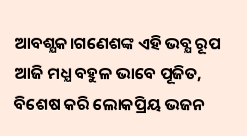ଆବଶ୍ଯକ।ଗଣେଶଙ୍କ ଏହି ଭବ୍ଯ ରୂପ ଆଜି ମଧ୍ଯ ବହୁଳ ଭାବେ ପୂଜିତ, ବିଶେଷ କରି ଲୋକପ୍ରିୟ ଭଜନ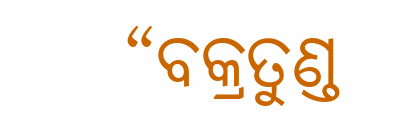“ବକ୍ରତୁଣ୍ଡ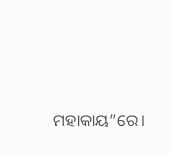ମହାକାୟ”ରେ।